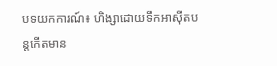បទយកការណ៍៖ ហិង្សាដោយទឹកអាស៊ីតបន្តកើតមាន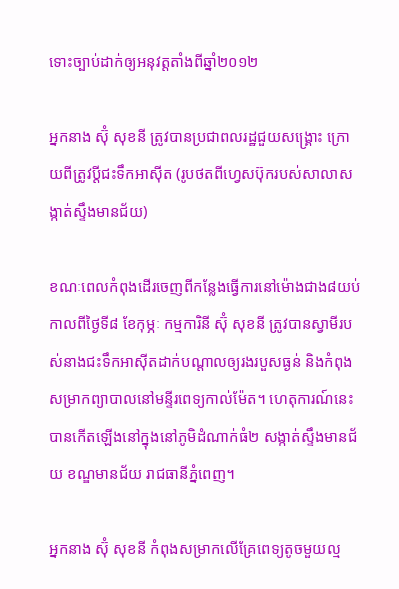ទោះច្បាប់ដាក់ឲ្យអនុវត្តតាំងពីឆ្នាំ២០១២

អ្នកនាង ស៊ុំ សុខនី ត្រូវបានប្រជាពលរដ្ឋជួយសង្រ្គោះ ក្រោយពីត្រូវប្ដីជះទឹកអាស៊ីត (រូបថតពីហ្វេសប៊ុករបស់សាលាសង្កាត់ស្ទឹងមានជ័យ)

ខណៈពេលកំពុងដើរចេញពីកន្លែងធ្វើការនៅម៉ោងជាង៨យប់កាលពីថ្ងៃទី៨ ខែកុម្ភៈ កម្មការិនី ស៊ុំ សុខនី ត្រូវបានស្វាមីរបស់នាងជះទឹកអាស៊ីតដាក់បណ្តាលឲ្យរងរបួសធ្ងន់ និងកំពុងសម្រាកព្យាបាលនៅមន្ទីរពេទ្យកាល់ម៉ែត។ ហេតុការណ៍នេះបានកើតឡើងនៅក្នុងនៅភូមិដំណាក់ធំ២ សង្កាត់ស្ទឹងមានជ័យ ខណ្ឌមានជ័យ រាជធានីភ្នំពេញ។

អ្នកនាង ស៊ុំ សុខនី កំពុងសម្រាកលើគ្រែពេទ្យតូចមួយល្ម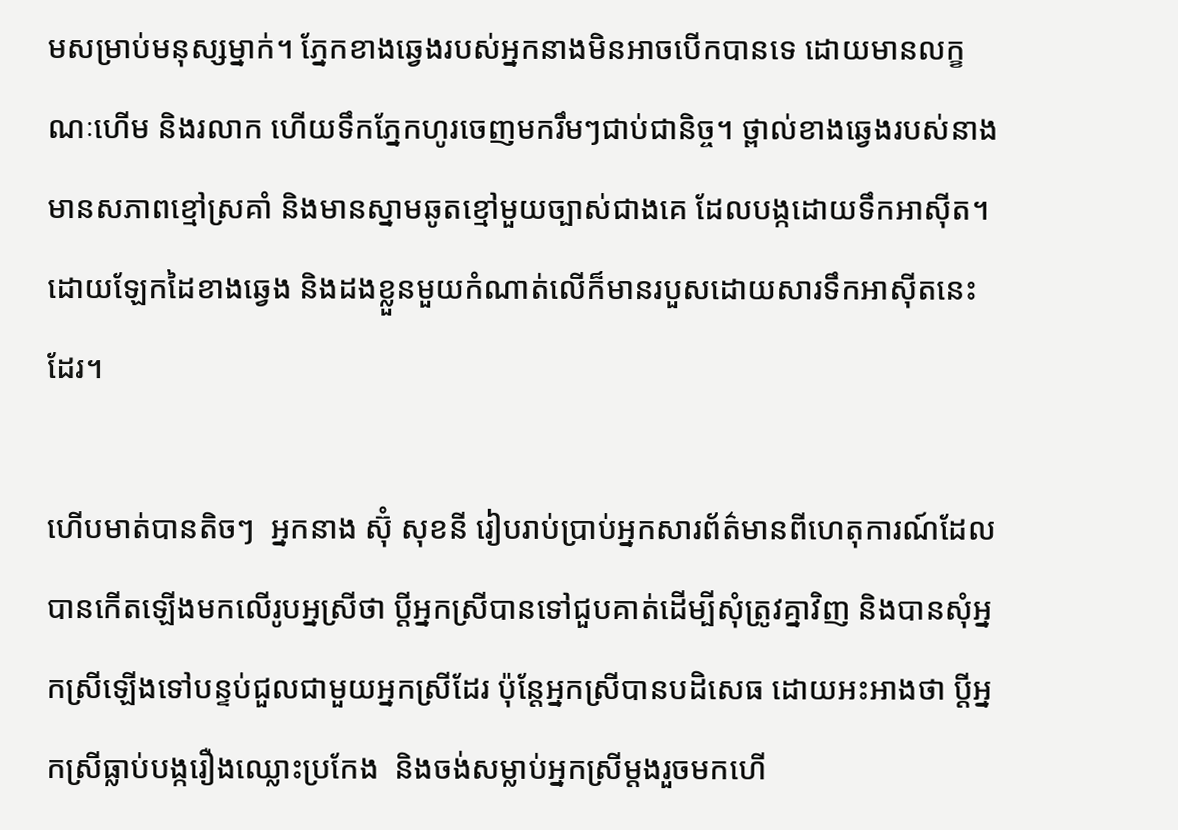មសម្រាប់មនុស្សម្នាក់។ ភ្នែកខាងឆ្វេងរបស់អ្នកនាងមិនអាចបើកបានទេ ដោយមានលក្ខណៈហើម និងរលាក ហើយទឹកភ្នែកហូរចេញមករឹមៗជាប់ជានិច្ច។ ថ្ពាល់ខាងឆ្វេងរបស់នាងមានសភាពខ្មៅស្រគាំ និងមានស្នាមឆូតខ្មៅមួយច្បាស់ជាងគេ ដែលបង្កដោយទឹកអាស៊ីត។ ដោយឡែកដៃខាងឆ្វេង និងដងខ្លួនមួយកំណាត់លើក៏មានរបួសដោយសារទឹកអាស៊ីតនេះដែរ។

ហើបមាត់បានតិចៗ  អ្នកនាង ស៊ុំ សុខនី រៀបរាប់ប្រាប់អ្នកសារព័ត៌មានពីហេតុការណ៍ដែលបានកើតឡើងមកលើរូបអ្នស្រីថា ប្តីអ្នកស្រីបានទៅជួបគាត់ដើម្បីសុំត្រូវគ្នាវិញ និងបានសុំអ្នកស្រីឡើងទៅបន្ទប់ជួលជាមួយអ្នកស្រីដែរ ប៉ុន្តែអ្នកស្រីបានបដិសេធ ដោយអះអាងថា ប្តីអ្នកស្រីធ្លាប់បង្ករឿងឈ្លោះប្រកែង  និងចង់សម្លាប់អ្នកស្រីម្តងរួចមកហើ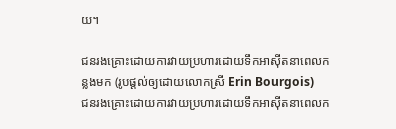យ។

ជនរងគ្រោះដោយការវាយប្រហារដោយទឹកអាស៊ីតនាពេលកន្លងមក (រូបផ្ដល់ឲ្យដោយលោកស្រី Erin Bourgois)
ជនរងគ្រោះដោយការវាយប្រហារដោយទឹកអាស៊ីតនាពេលក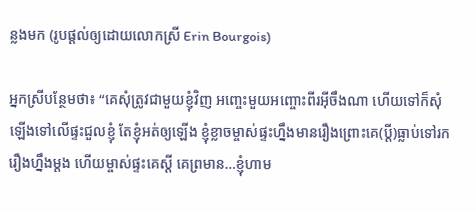ន្លងមក (រូបផ្ដល់ឲ្យដោយលោកស្រី Erin Bourgois)

អ្នកស្រីបន្ថែមថា៖ “គេសុំត្រូវជាមួយខ្ញុំវិញ អញ្ចេះមួយអញ្ចោះពីរអ៊ីចឹងណា ហើយទៅក៏សុំឡើងទៅលើផ្ទះជួលខ្ញុំ តែខ្ញុំអត់ឲ្យឡើង ខ្ញុំខ្លាចម្ចាស់ផ្ទះហ្នឹងមានរឿងព្រោះគេ(ប្តី)ធ្លាប់ទៅរករឿងហ្នឹងម្តង ហើយម្ចាស់ផ្ទះគេស្តី គេព្រមាន…ខ្ញុំហាម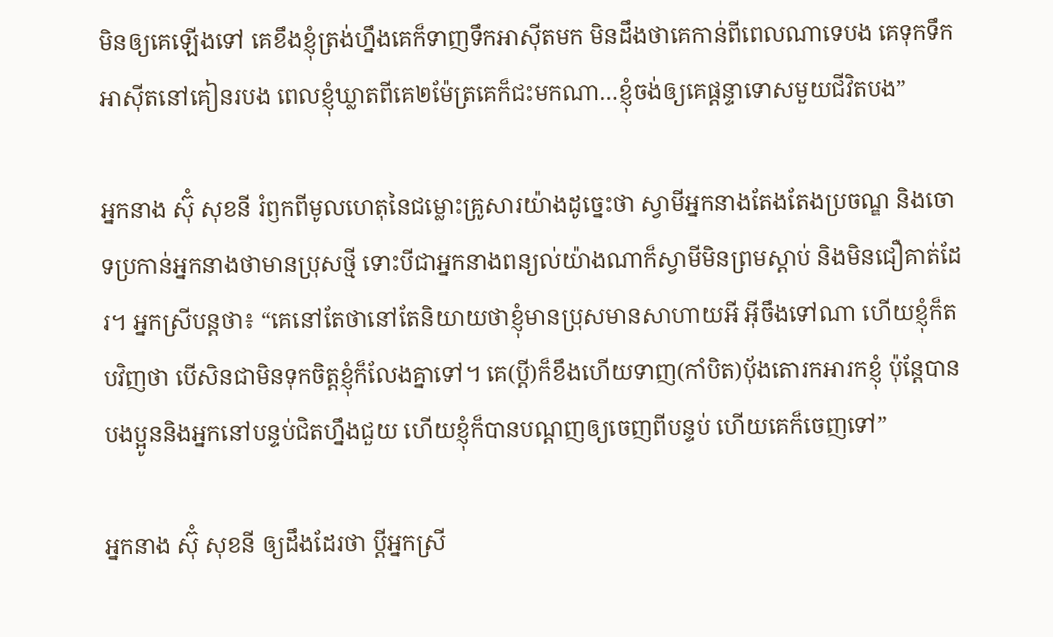មិនឲ្យគេឡើងទៅ គេខឹងខ្ញុំត្រង់ហ្នឹងគេក៏ទាញទឹកអាស៊ីតមក មិនដឹងថាគេកាន់ពីពេលណាទេបង គេទុកទឹកអាស៊ីតនៅគៀនរបង ពេលខ្ញុំឃ្លាតពីគេ២ម៉ែត្រគេក៏ជះមកណា…ខ្ញុំចង់ឲ្យគេផ្តន្ទាទោសមួយជីវិតបង”

អ្នកនាង ស៊ុំ សុខនី រំឭកពីមូលហេតុនៃជម្លោះគ្រូសារយ៉ាងដូច្នេះថា ស្វាមីអ្នកនាងតែងតែងប្រចណ្ឌ និងចោទប្រកាន់អ្នកនាងថាមានប្រុសថ្មី ទោះបីជាអ្នកនាងពន្យល់យ៉ាងណាក៏ស្វាមីមិនព្រមស្តាប់ និងមិនជឿគាត់ដែរ។ អ្នកស្រីបន្តថា៖ “គេនៅតែថានៅតែនិយាយថាខ្ញុំមានប្រុសមានសាហាយអី អ៊ីចឹងទៅណា ហើយខ្ញុំក៏តបវិញថា បើសិនជាមិនទុកចិត្តខ្ញុំក៏លែងគ្នាទៅ។ គេ(ប្តី)ក៏ខឹងហើយទាញ(កាំបិត)ប៉័ងតោរកអារកខ្ញុំ ប៉ុន្តែបានបងប្អូននិងអ្នកនៅបន្ទប់ជិតហ្នឹងជួយ ហើយខ្ញុំក៏បានបណ្តញឲ្យចេញពីបន្ទប់ ហើយគេក៏ចេញទៅ”

អ្នកនាង ស៊ុំ សុខនី ឲ្យដឹងដែរថា ប្តីអ្នកស្រី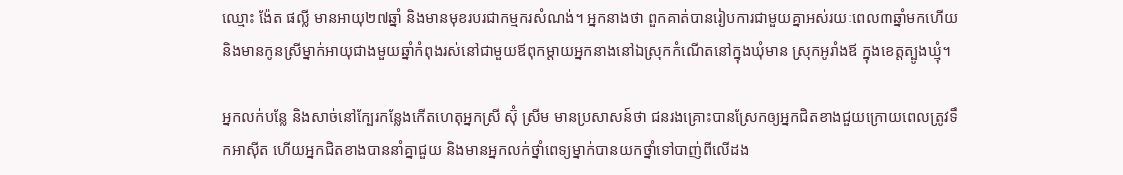ឈ្មោះ ង៉ែត ផល្លី មានអាយុ២៧ឆ្នាំ និងមានមុខរបរជាកម្មករសំណង់។ អ្នកនាងថា ពួកគាត់បានរៀបការជាមួយគ្នាអស់រយៈពេល៣ឆ្នាំមកហើយ និងមានកូនស្រីម្នាក់អាយុជាងមួយឆ្នាំកំពុងរស់នៅជាមួយឪពុកម្តាយអ្នកនាងនៅឯស្រុកកំណើតនៅក្នុងឃុំមាន ស្រុកអូរាំងឪ ក្នុងខេត្តត្បូងឃ្មុំ។

អ្នកលក់បន្លែ និងសាច់នៅក្បែរកន្លែងកើតហេតុអ្នកស្រី ស៊ុំ ស្រីម មានប្រសាសន៍ថា ជនរងគ្រោះបានស្រែកឲ្យអ្នកជិតខាងជួយក្រោយពេលត្រូវទឹកអាស៊ីត ហើយអ្នកជិតខាងបាននាំគ្នាជួយ និងមានអ្នកលក់ថ្នាំពេទ្យម្នាក់បានយកថ្នាំទៅបាញ់ពីលើដង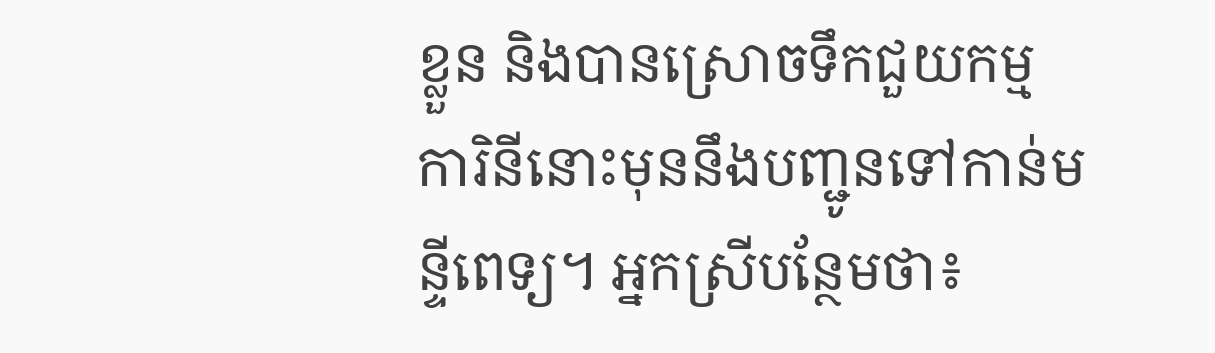ខ្លួន និងបានស្រោចទឹកជួយកម្មការិនីនោះមុននឹងបញ្ជូនទៅកាន់មន្ទីពេទ្យ។ អ្នកស្រីបន្ថែមថា៖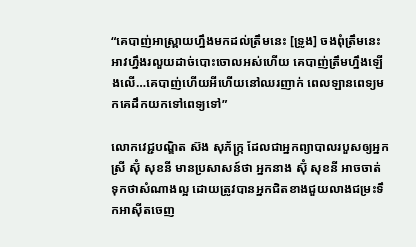“គេបាញ់អាស្ព្រាយហ្នឹងមកដល់ត្រឹមនេះ [ទ្រូង] ចងពុំត្រឹមនេះ អាវហ្នឹងរលួយដាច់បោះចោលអស់ហើយ គេបាញ់ត្រឹមហ្នឹងឡើងលើ…គេបាញ់ហើយអីហើយនៅឈរញាក់ ពេលឡានពេទ្យមកគេដឹកយកទៅពេទ្យទៅ”

លោកវេជ្ជបណ្ឌិត ស៊ង សុភ័ក្រ្ក ដែលជាអ្នកព្យាបាលរបួសឲ្យអ្នកស្រី ស៊ុំ សុខនី មានប្រសាសន៍ថា អ្នកនាង ស៊ុំ សុខនី អាចចាត់ទុកថាសំណាងល្អ ដោយត្រូវបានអ្នកជិតខាងជួយលាងជម្រះទឹកអាស៊ីតចេញ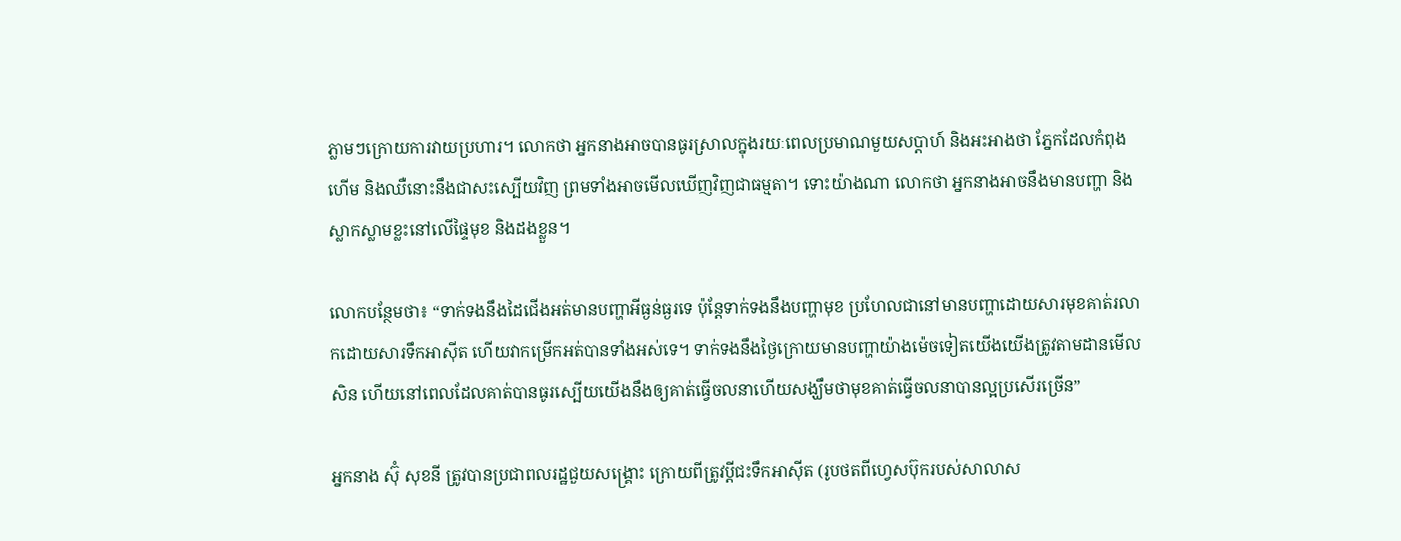ភ្លាមៗក្រោយការវាយប្រហារ។ លោកថា អ្នកនាងអាចបានធូរស្រាលក្នុងរយៈពេលប្រមាណមួយសប្តាហ៍ និងអះអាងថា ភ្នែកដែលកំពុងហើម និងឈឺនោះនឹងជាសះស្បើយវិញ ព្រមទាំងអាចមើលឃើញវិញជាធម្មតា។ ទោះយ៉ាងណា លោកថា អ្នកនាងអាចនឹងមានបញ្ហា និងស្លាកស្លាមខ្លះនៅលើផ្ទៃមុខ និងដងខ្លួន។

លោកបន្ថែមថា៖ “ទាក់ទងនឹងដៃជើងអត់មានបញ្ហាអីធ្ងន់ធ្ងរទេ ប៉ុន្តែទាក់ទងនឹងបញ្ហាមុខ ប្រហែលជានៅមានបញ្ហាដោយសារមុខគាត់រលាកដោយសារទឹកអាស៊ីត ហើយវាកម្រើកអត់បានទាំងអស់ទេ។ ទាក់ទងនឹងថ្ងៃក្រោយមានបញ្ហាយ៉ាងម៉េចទៀតយើងយើងត្រូវតាមដានមើលសិន ហើយនៅពេលដែលគាត់បានធូរស្បើយយើងនឹងឲ្យគាត់ធ្វើចលនាហើយសង្ឃឹមថាមុខគាត់ធ្វើចលនាបានល្អប្រសើរច្រើន”

អ្នកនាង ស៊ុំ សុខនី ត្រូវបានប្រជាពលរដ្ឋជួយសង្រ្គោះ ក្រោយពីត្រូវប្ដីជះទឹកអាស៊ីត (រូបថតពីហ្វេសប៊ុករបស់សាលាស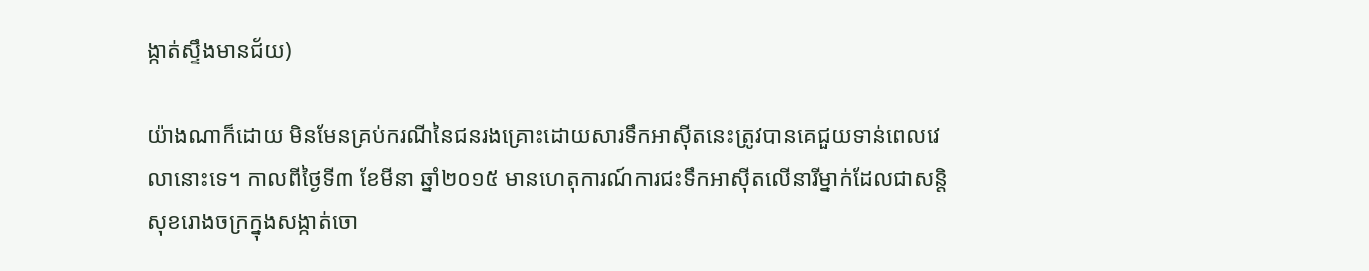ង្កាត់ស្ទឹងមានជ័យ)

យ៉ាងណាក៏ដោយ មិនមែនគ្រប់ករណីនៃជនរងគ្រោះដោយសារទឹកអាស៊ីតនេះត្រូវបានគេជួយទាន់ពេលវេលានោះទេ។ កាលពីថ្ងៃទី៣ ខែមីនា ឆ្នាំ២០១៥ មានហេតុការណ៍ការជះទឹកអាស៊ីតលើនារីម្នាក់ដែលជាសន្តិសុខរោងចក្រក្នុងសង្កាត់ចោ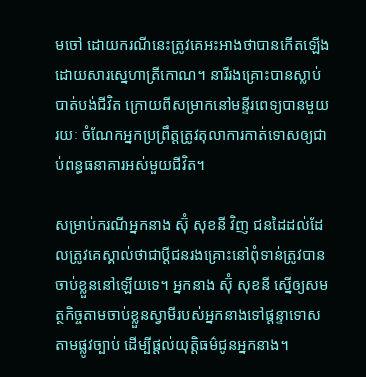មចៅ ដោយករណីនេះត្រូវគេអះអាងថាបានកើតឡើងដោយសារស្នេហាត្រីកោណ។ នារីរងគ្រោះបានស្លាប់បាត់បង់ជីវិត ក្រោយពីសម្រាកនៅមន្ទីរពេទ្យបានមួយរយៈ ចំណែកអ្នកប្រព្រឹត្តត្រូវតុលាការកាត់ទោសឲ្យជាប់ពន្ធធនាគារអស់មួយជីវិត។

សម្រាប់ករណីអ្នកនាង ស៊ុំ សុខនី វិញ ជនដៃដល់ដែលត្រូវគេស្គាល់ថាជាប្ដីជនរងគ្រោះនៅពុំទាន់ត្រូវបានចាប់ខ្លួននៅឡើយទេ។ អ្នកនាង ស៊ុំ សុខនី ស្នើឲ្យសមត្ថកិច្ចតាមចាប់ខ្លួនស្វាមីរបស់អ្នកនាងទៅផ្តន្ទាទោសតាមផ្លូវច្បាប់ ដើម្បីផ្តល់យុត្តិធម៌ជូនអ្នកនាង។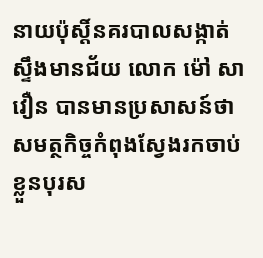នាយប៉ុស្តិ៍នគរបាលសង្កាត់ស្ទឹងមានជ័យ លោក ម៉ៅ សាវឿន បានមានប្រសាសន៍ថា សមត្ថកិច្ចកំពុងស្វែងរកចាប់ខ្លួនបុរស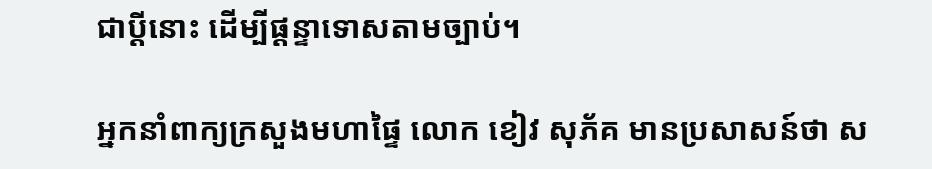ជាប្តីនោះ ដើម្បីផ្ដន្ទាទោសតាមច្បាប់។

អ្នកនាំពាក្យក្រសួងមហាផ្ទៃ លោក ខៀវ សុភ័គ មានប្រសាសន៍ថា ស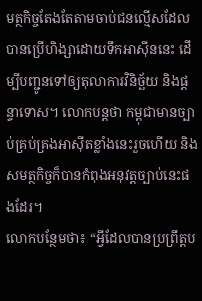មត្ថកិច្ចតែងតែតាមចាប់ជនល្មើសដែលបានប្រើហិង្សាដោយទឹកអាស៊ីននេះ ដើម្បីបញ្ជូនទៅឲ្យតុលាការវិនិច្ឆ័យ និងផ្តន្ទាទោស។ លោកបន្តថា កម្ពុជាមានច្បាប់គ្រប់គ្រងអាស៊ីតខ្លាំងនេះរួចហើយ និងសមត្ថកិច្ចក៏បានកំពុងអនុវត្តច្បាប់នេះផងដែរ។
លោកបន្ថែមថា៖ “អ្វីដែលបានប្រព្រឹត្តប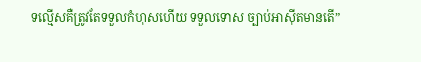ទល្មើសគឺត្រូវតែទទួលកំហុសហើយ ទទួលទោស ច្បាប់អាស៊ីតមានតើ”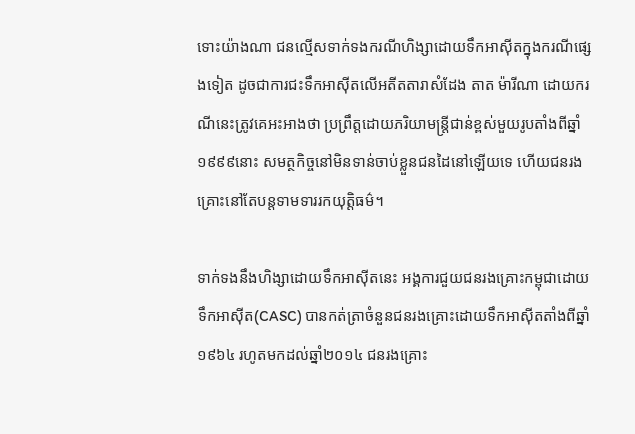ទោះយ៉ាងណា ជនល្មើសទាក់ទងករណីហិង្សាដោយទឹកអាស៊ីតក្នុងករណីផ្សេងទៀត ដូចជាការជះទឹកអាស៊ីតលើអតីតតារាសំដែង តាត ម៉ារីណា ដោយករណីនេះត្រូវគេអះអាងថា ប្រព្រឹត្តដោយភរិយាមន្ត្រីជាន់ខ្ពស់មួយរូបតាំងពីឆ្នាំ១៩៩៩នោះ សមត្ថកិច្ចនៅមិនទាន់ចាប់ខ្លួនជនដៃនៅឡើយទេ ហើយជនរងគ្រោះនៅតែបន្តទាមទាររកយុត្តិធម៌។

ទាក់ទងនឹងហិង្សាដោយទឹកអាស៊ីតនេះ អង្គការជួយជនរងគ្រោះកម្ពុជាដោយទឹកអាស៊ីត(CASC) បានកត់ត្រាចំនួនជនរងគ្រោះដោយទឹកអាស៊ីតតាំងពីឆ្នាំ១៩៦៤ រហូតមកដល់ឆ្នាំ២០១៤ ជនរងគ្រោះ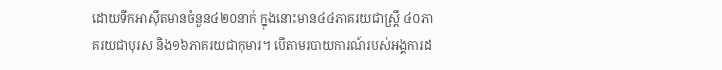ដោយទឹកអាស៊ីតមានចំនួន៤២០នាក់ ក្នុងនោះមាន៤៤ភាគរយជាស្រ្តី ៤០ភាគរយជាបុរស និង១៦ភាគរយជាកុមារ។ បើតាមរបាយការណ៍របស់អង្គការដ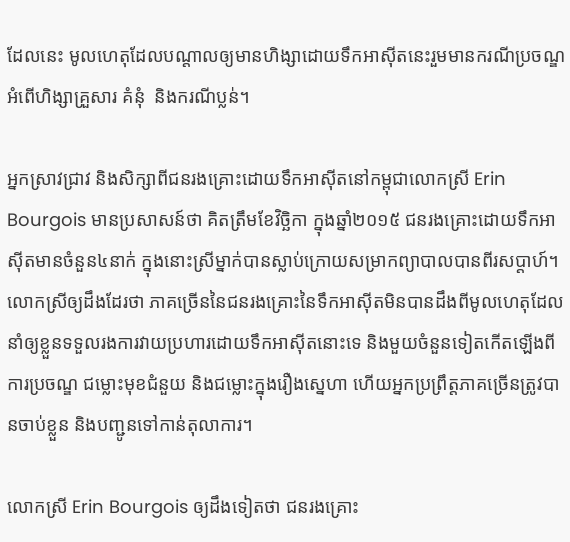ដែលនេះ មូលហេតុដែលបណ្តាលឲ្យមានហិង្សាដោយទឹកអាស៊ីតនេះរួមមានករណីប្រចណ្ឌ អំពើហិង្សាគ្រួសារ គំនុំ  និងករណីប្លន់។

អ្នកស្រាវជ្រាវ និងសិក្សាពីជនរងគ្រោះដោយទឹកអាស៊ីតនៅកម្ពុជាលោកស្រី Erin Bourgois មានប្រសាសន៍ថា គិតត្រឹមខែវិច្ឆិកា ក្នុងឆ្នាំ២០១៥ ជនរងគ្រោះដោយទឹកអាស៊ីតមានចំនួន៤នាក់ ក្នុងនោះស្រីម្នាក់បានស្លាប់ក្រោយសម្រាកព្យាបាលបានពីរសប្តាហ៍។ លោកស្រីឲ្យដឹងដែរថា ភាគច្រើននៃជនរងគ្រោះនៃទឹកអាស៊ីតមិនបានដឹងពីមូលហេតុដែលនាំឲ្យខ្លួនទទួលរងការវាយប្រហារដោយទឹកអាស៊ីតនោះទេ និងមួយចំនួនទៀតកើតឡើងពីការប្រចណ្ឌ ជម្លោះមុខជំនួយ និងជម្លោះក្នុងរឿងស្នេហា ហើយអ្នកប្រព្រឹត្តភាគច្រើនត្រូវបានចាប់ខ្លួន និងបញ្ជូនទៅកាន់តុលាការ។

លោកស្រី Erin Bourgois ឲ្យដឹងទៀតថា ជនរងគ្រោះ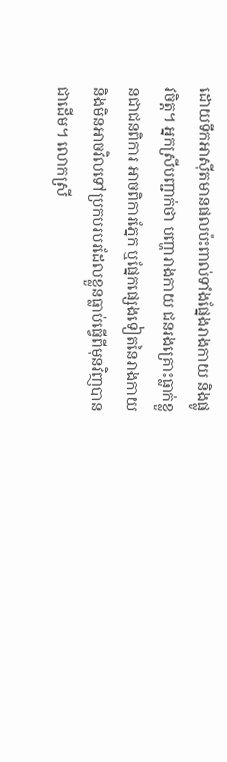ដោយទឹកអាស៊ីតមានផលប៉ះពាល់ទាំងផ្នែងរាងកាយ និងផ្លូវចិត្ត។ អ្នកស្រីបញ្ជាក់ថា បញ្ហារាងកាយ ជនរងគ្រោះធ្លាក់ខ្លួនជាជនពិការ អាចពិការភ្នែក ឬផ្នែកផ្សេងទៀតនៃរាងកាយ និងមិនអាចវិលទៅប្រកបរបរដែលខ្លួនធ្លាប់ធ្វើពីមុនវិញបានជាដើម។ លោកស្រី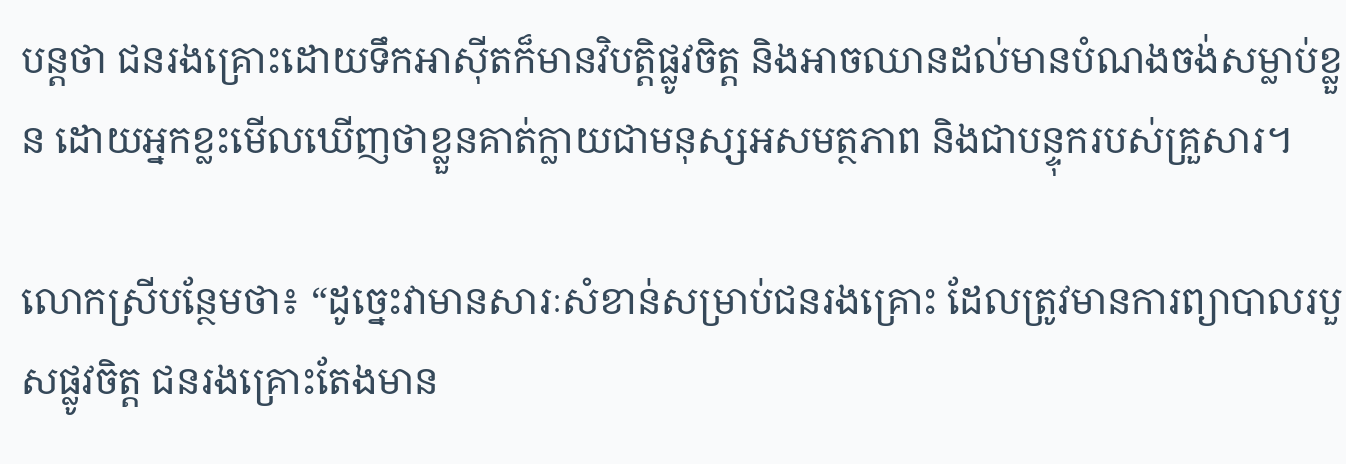បន្តថា ជនរងគ្រោះដោយទឹកអាស៊ីតក៏មានវិបត្តិផ្លូវចិត្ត និងអាចឈានដល់មានបំណងចង់សម្លាប់ខ្លួន ដោយអ្នកខ្លះមើលឃើញថាខ្លួនគាត់ក្លាយជាមនុស្សអសមត្ថភាព និងជាបន្ទុករបស់គ្រួសារ។

លោកស្រីបន្ថែមថា៖ “ដូច្នេះវាមានសារៈសំខាន់សម្រាប់ជនរងគ្រោះ ដែលត្រូវមានការព្យាបាលរបួសផ្លូវចិត្ត ជនរងគ្រោះតែងមាន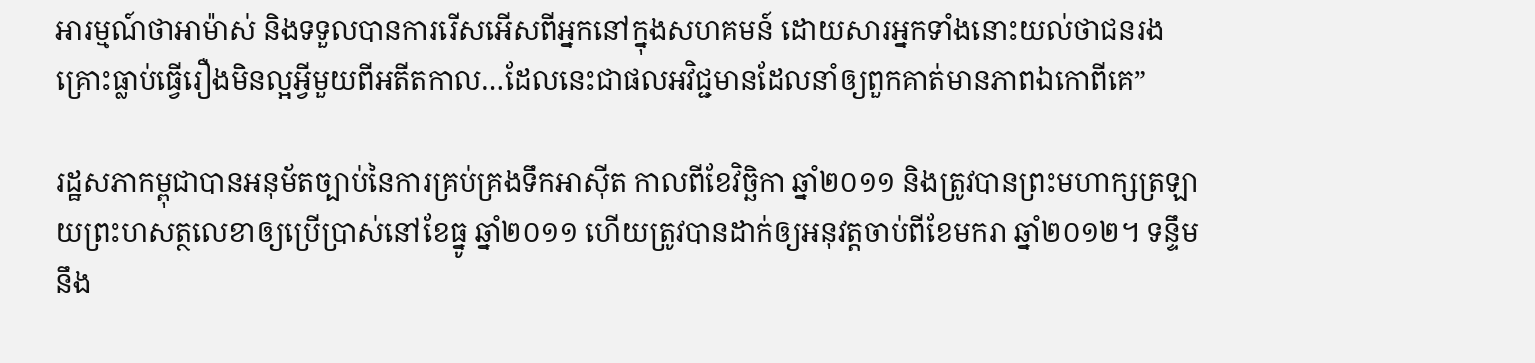អារម្មណ៍ថាអាម៉ាស់ និងទទួលបានការរើសអើសពីអ្នកនៅក្នុងសហគមន៍ ដោយសារអ្នកទាំងនោះយល់ថាជនរងគ្រោះធ្លាប់ធ្វើរឿងមិនល្អអ្វីមួយពីអតីតកាល…ដែលនេះជាផលអវិជ្ជមានដែលនាំឲ្យពួកគាត់មានភាពឯកោពីគេ”

រដ្ឋសភាកម្ពុជាបានអនុម័តច្បាប់នៃការគ្រប់គ្រងទឹកអាស៊ីត កាលពីខែវិច្ឆិកា ឆ្នាំ២០១១ និងត្រូវបានព្រះមហាក្សត្រឡាយព្រះហសត្ថលេខាឲ្យប្រើប្រាស់នៅខែធ្នូ ឆ្នាំ២០១១ ហើយត្រូវបានដាក់ឲ្យអនុវត្តចាប់ពីខែមករា ឆ្នាំ២០១២។ ទន្ទឹមនឹង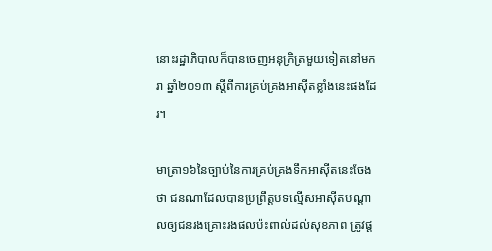នោះរដ្ឋាភិបាលក៏បានចេញអនុក្រិត្រមួយទៀតនៅមករា ឆ្នាំ២០១៣ ស្តីពីការគ្រប់គ្រងអាស៊ីតខ្លាំងនេះផងដែរ។

មាត្រា១៦នៃច្បាប់នៃការគ្រប់គ្រងទឹកអាស៊ីតនេះចែងថា ជនណាដែលបានប្រព្រឹត្តបទល្មើសអាស៊ីតបណ្តាលឲ្យជនរងគ្រោះរងផលប៉ះពាល់ដល់សុខភាព ត្រូវផ្ត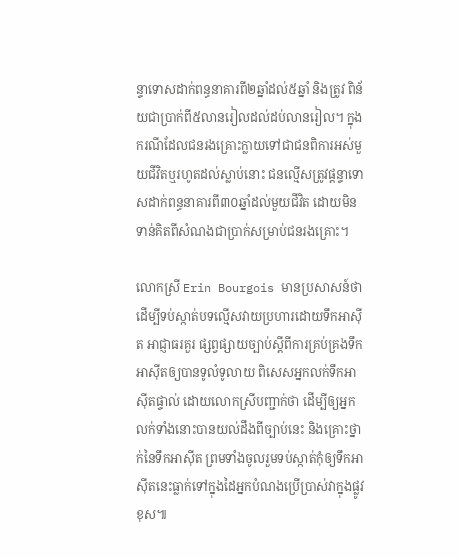ន្ទាទោសដាក់ពន្ធនាគារពី២ឆ្នាំដល់៥ឆ្នាំ និងត្រូវ ពិន័យជាប្រាក់ពី៥លានរៀលដល់ដប់លានរៀល។ ក្នុងករណីដែលជនរងគ្រោះក្លាយទៅជាជនពិការអស់មួយជីវិតឬរហូតដល់ស្លាប់នោះ ជនល្មើសត្រូវផ្តន្ទាទោសដាក់ពន្ធនាគារពី៣០ឆ្នាំដល់មួយជីវិត ដោយមិនទាន់គិតពីសំណងជាប្រាក់សម្រាប់ជនរងគ្រោះ។

លោកស្រី Erin Bourgois មានប្រសាសន៍ថា ដើម្បីទប់ស្កាត់បទល្មើសវាយប្រហារដោយទឹកអាស៊ីត អាជ្ញាធរគួរ ផ្សព្វផ្សាយច្បាប់ស្ដីពីការគ្រប់គ្រងទឹកអាស៊ីតឲ្យបានទូលំទូលាយ ពិសេសអ្នកលក់ទឹកអាស៊ីតផ្ទាល់ ដោយលោកស្រីបញ្ជាក់ថា ដើម្បីឲ្យអ្នកលក់ទាំងនោះបានយល់ដឹងពីច្បាប់នេះ និងគ្រោះថ្នាក់នៃទឹកអាស៊ីត ព្រមទាំងចូលរួមទប់ស្កាត់កុំឲ្យទឹកអាស៊ីតនេះធ្លាក់ទៅក្នុងដៃអ្នកបំណងប្រើប្រាស់វាក្នុងផ្លូវខុស៕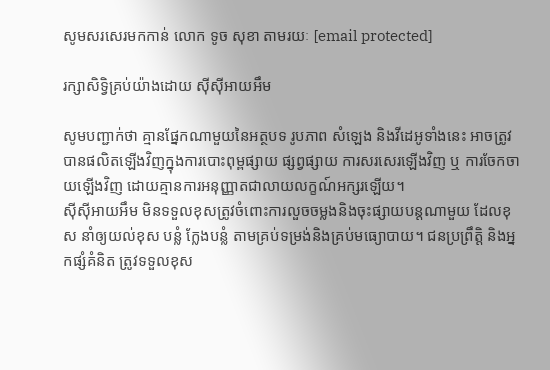សូមសរសេរមកកាន់ លោក ទូច សុខា តាមរយៈ [email protected]

រក្សាសិទ្វិគ្រប់យ៉ាងដោយ ស៊ីស៊ីអាយអឹម

សូមបញ្ជាក់ថា គ្មានផ្នែកណាមួយនៃអត្ថបទ រូបភាព សំឡេង និងវីដេអូទាំងនេះ អាចត្រូវបានផលិតឡើងវិញក្នុងការបោះពុម្ពផ្សាយ ផ្សព្វផ្សាយ ការសរសេរឡើងវិញ ឬ ការចែកចាយឡើងវិញ ដោយគ្មានការអនុញ្ញាតជាលាយលក្ខណ៍អក្សរឡើយ។
ស៊ីស៊ីអាយអឹម មិនទទួលខុសត្រូវចំពោះការលួចចម្លងនិងចុះផ្សាយបន្តណាមួយ ដែលខុស នាំឲ្យយល់ខុស បន្លំ ក្លែងបន្លំ តាមគ្រប់ទម្រង់និងគ្រប់មធ្យោបាយ។ ជនប្រព្រឹត្តិ និងអ្នកផ្សំគំនិត ត្រូវទទួលខុស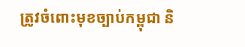ត្រូវចំពោះមុខច្បាប់កម្ពុជា និ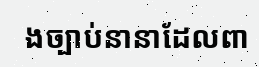ងច្បាប់នានាដែលពា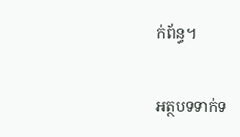ក់ព័ន្ធ។

អត្ថបទទាក់ទ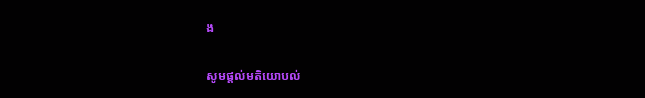ង

សូមផ្ដល់មតិយោបល់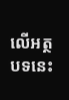លើអត្ថបទនេះ